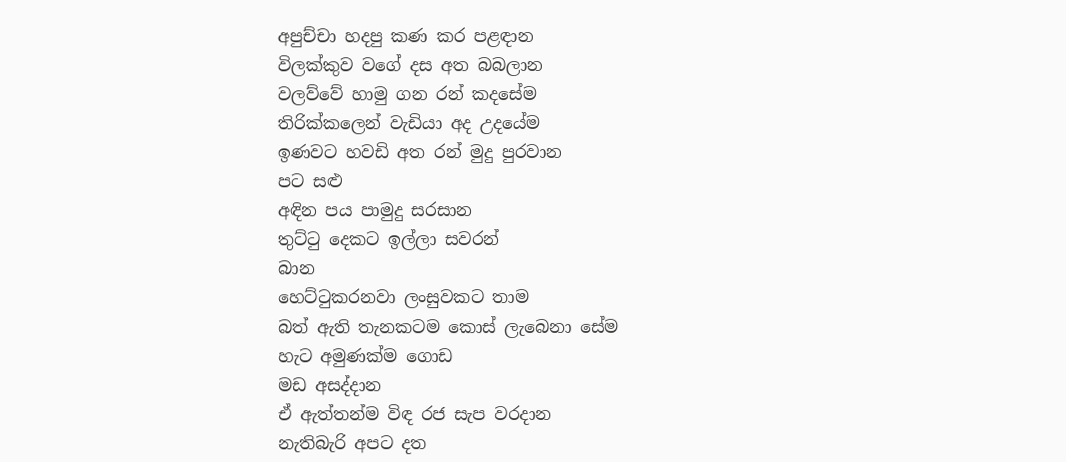අපුච්චා හදපු කණ කර පළඳාන
විලක්කුව වගේ දස අත බබලාන
වලව්වේ හාමු ගන රන් කදසේම
තිරික්කලෙන් වැඩියා අද උදයේම
ඉණවට හවඩි අත රන් මුදු පුරවාන
පට සළු
අඳින පය පාමුදු සරසාන
තුට්ටු දෙකට ඉල්ලා සවරන්
බාන
හෙට්ටුකරනවා ලංසුවකට තාම
බත් ඇති තැනකටම කොස් ලැබෙනා සේම
හැට අමුණක්ම ගොඩ
මඩ අසද්දාන
ඒ ඇත්තන්ම විඳ රජ සැප වරදාන
නැතිබැරි අපට දත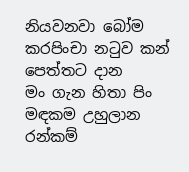නියවනවා බෝම
කරපිංචා නටුව කන් පෙත්තට දාන
මං ගැන හිතා පිං මඳකම උහුලාන
රන්කම්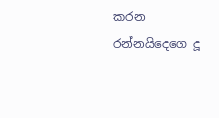කරන රන්නයිදෙගෙ දූ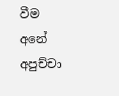වීම
අනේ අපුච්චා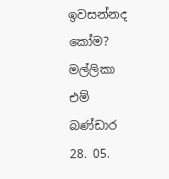ඉවසන්නද කෝම?
මල්ලිකා එම් බණ්ඩාර
28. 05.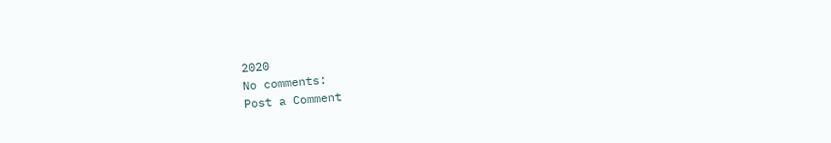2020
No comments:
Post a Comment